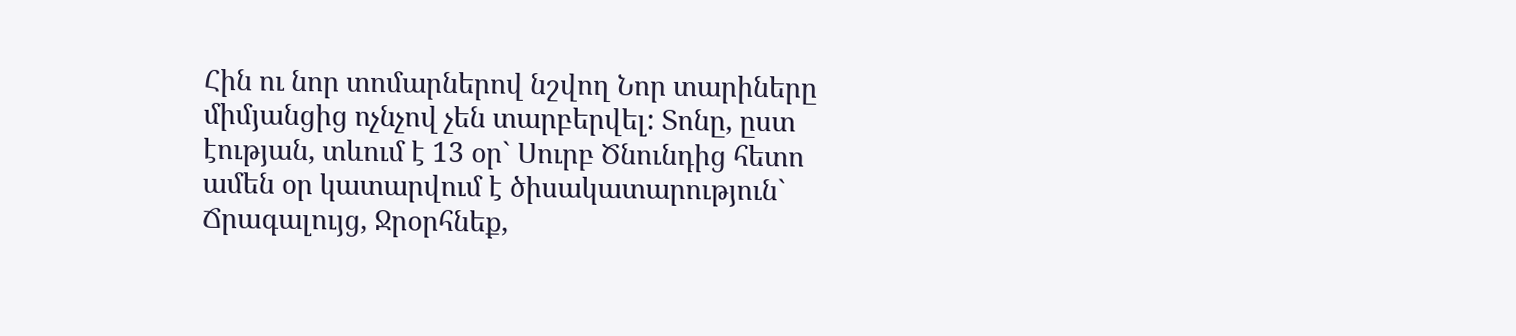Հին ու նոր տոմարներով նշվող Նոր տարիները միմյանցից ոչնչով չեն տարբերվել: Տոնը, ըստ էության, տևում է 13 օր` Սուրբ Ծնունդից հետո ամեն օր կատարվում է ծիսակատարություն` Ճրագալույց, Ջրօրհնեք,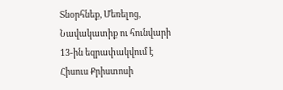Տնօրհնեք, Մեռելոց, Նավակատիք ու հունվարի 13-ին եզրափակվում է Հիսուս Քրիստոսի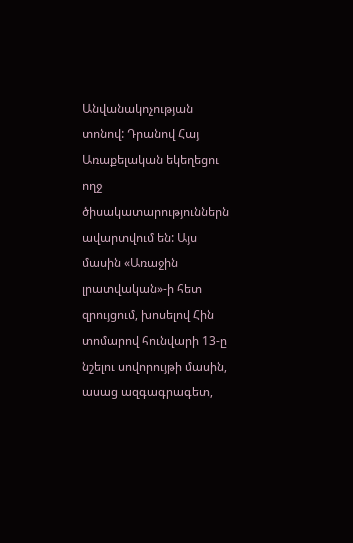Անվանակոչության տոնով: Դրանով Հայ Առաքելական եկեղեցու ողջ ծիսակատարություններն ավարտվում են: Այս մասին «Առաջին լրատվական»-ի հետ զրույցում, խոսելով Հին տոմարով հունվարի 13-ը նշելու սովորույթի մասին, ասաց ազգագրագետ,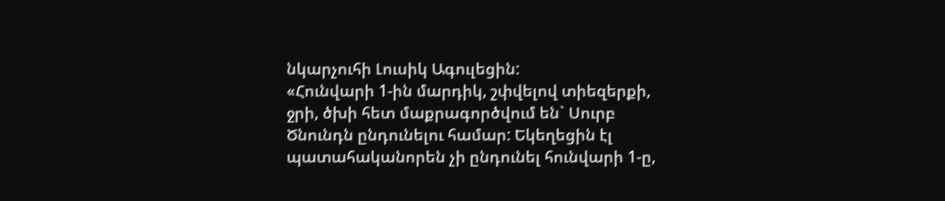նկարչուհի Լուսիկ Ագուլեցին:
«Հունվարի 1-ին մարդիկ, շփվելով տիեզերքի, ջրի, ծխի հետ մաքրագործվում են` Սուրբ Ծնունդն ընդունելու համար: Եկեղեցին էլ պատահականորեն չի ընդունել հունվարի 1-ը,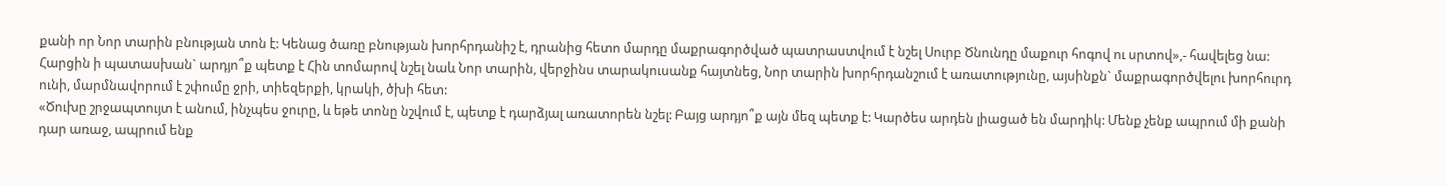քանի որ Նոր տարին բնության տոն է: Կենաց ծառը բնության խորհրդանիշ է, դրանից հետո մարդը մաքրագործված պատրաստվում է նշել Սուրբ Ծնունդը մաքուր հոգով ու սրտով»,- հավելեց նա:
Հարցին ի պատասխան` արդյո՞ք պետք է Հին տոմարով նշել նաև Նոր տարին, վերջինս տարակուսանք հայտնեց, Նոր տարին խորհրդանշում է առատությունը, այսինքն` մաքրագործվելու խորհուրդ ունի, մարմնավորում է շփումը ջրի, տիեզերքի, կրակի, ծխի հետ:
«Ծուխը շրջապտույտ է անում, ինչպես ջուրը, և եթե տոնը նշվում է, պետք է դարձյալ առատորեն նշել: Բայց արդյո՞ք այն մեզ պետք է: Կարծես արդեն լիացած են մարդիկ: Մենք չենք ապրում մի քանի դար առաջ, ապրում ենք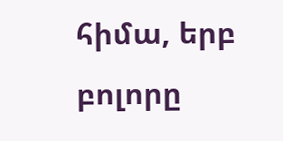հիմա, երբ բոլորը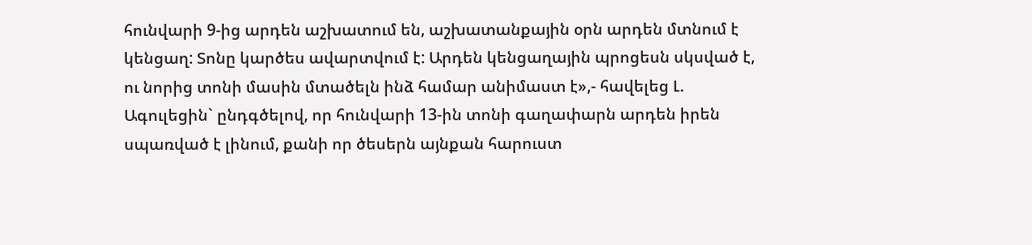հունվարի 9-ից արդեն աշխատում են, աշխատանքային օրն արդեն մտնում է կենցաղ: Տոնը կարծես ավարտվում է: Արդեն կենցաղային պրոցեսն սկսված է, ու նորից տոնի մասին մտածելն ինձ համար անիմաստ է»,- հավելեց Լ. Ագուլեցին` ընդգծելով, որ հունվարի 13-ին տոնի գաղափարն արդեն իրեն սպառված է լինում, քանի որ ծեսերն այնքան հարուստ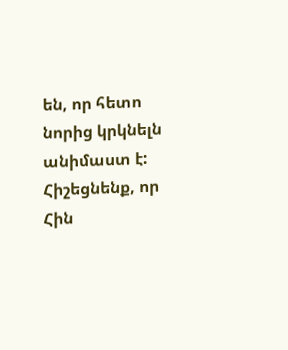են, որ հետո նորից կրկնելն անիմաստ է:
Հիշեցնենք, որ Հին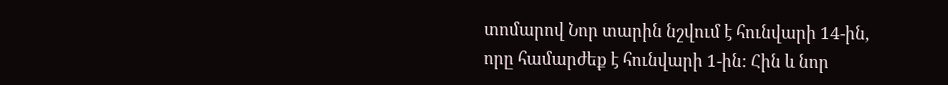տոմարով Նոր տարին նշվում է հունվարի 14-ին, որը համարժեք է հունվարի 1-ին: Հին և նոր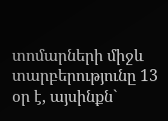տոմարների միջև տարբերությունը 13 օր է, այսինքն`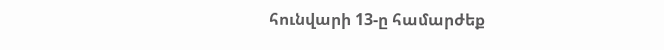հունվարի 13-ը համարժեք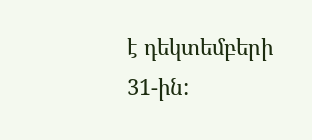է դեկտեմբերի 31-ին: